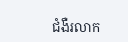ជំងឺរលាក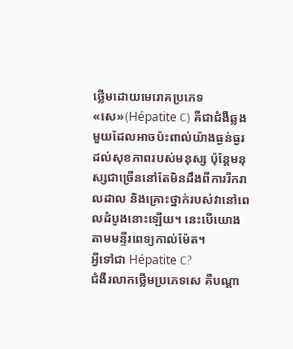ថ្លើមដោយមេរោគប្រភេទ «សេ»(Hépatite C) គឺជាជំងឺឆ្លងមួយដែលអាចប៉ះពាល់យ៉ាងធ្ងន់ធ្ងរដល់សុខភាពរបស់មនុស្ស ប៉ុន្តែមនុស្សជាច្រើននៅតែមិនដឹងពីការរីករាលដាល និងគ្រោះថ្នាក់របស់វានៅពេលដំបូងនោះឡើយ។ នេះបើយោងតាមមន្ទីរពេទ្យកាល់ម៉ែត។
អ្វីទៅជា Hépatite C?
ជំងឺរលាកថ្លើមប្រភេទសេ គឺបណ្តា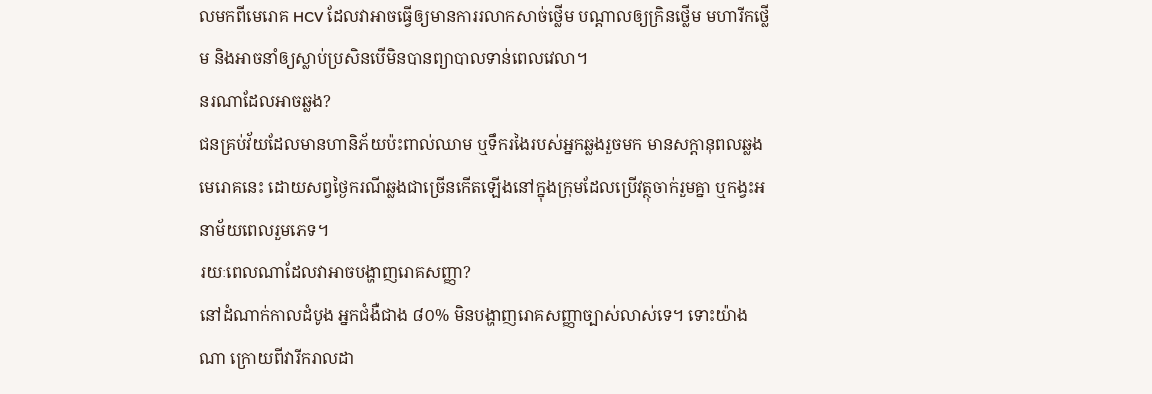លមកពីមេរោគ HCV ដែលវាអាចធ្វើឲ្យមានការរលាកសាច់ថ្លើម បណ្តាលឲ្យក្រិនថ្លើម មហារីកថ្លើម និងអាចនាំឲ្យស្លាប់ប្រសិនបើមិនបានព្យាបាលទាន់ពេលវេលា។
នរណាដែលអាចឆ្លង?
ជនគ្រប់វ័យដែលមានហានិភ័យប៉ះពាល់ឈាម ឬទឹករងៃរបស់អ្នកឆ្លងរួចមក មានសក្តានុពលឆ្លងមេរោគនេះ ដោយសព្វថ្ងៃករណីឆ្លងជាច្រើនកើតឡើងនៅក្នុងក្រុមដែលប្រើវត្ថុចាក់រួមគ្នា ឬកង្វះអនាម័យពេលរួមភេទ។
រយៈពេលណាដែលវាអាចបង្ហាញរោគសញ្ញា?
នៅដំណាក់កាលដំបូង អ្នកជំងឺជាង ៨០% មិនបង្ហាញរោគសញ្ញាច្បាស់លាស់ទេ។ ទោះយ៉ាងណា ក្រោយពីវារីករាលដា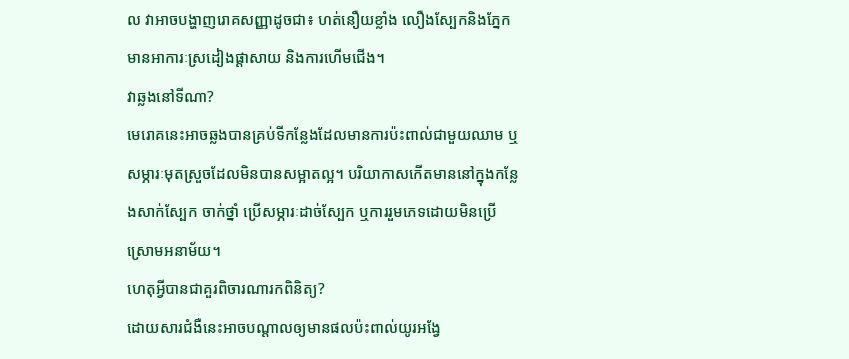ល វាអាចបង្ហាញរោគសញ្ញាដូចជា៖ ហត់នឿយខ្លាំង លឿងស្បែកនិងភ្នែក មានអាការៈស្រដៀងផ្តាសាយ និងការហើមជើង។
វាឆ្លងនៅទីណា?
មេរោគនេះអាចឆ្លងបានគ្រប់ទីកន្លែងដែលមានការប៉ះពាល់ជាមួយឈាម ឬសម្ភារៈមុតស្រួចដែលមិនបានសម្អាតល្អ។ បរិយាកាសកើតមាននៅក្នុងកន្លែងសាក់ស្បែក ចាក់ថ្នាំ ប្រើសម្ភារៈដាច់ស្បែក ឬការរួមភេទដោយមិនប្រើស្រោមអនាម័យ។
ហេតុអ្វីបានជាគួរពិចារណារកពិនិត្យ?
ដោយសារជំងឺនេះអាចបណ្តាលឲ្យមានផលប៉ះពាល់យូរអង្វែ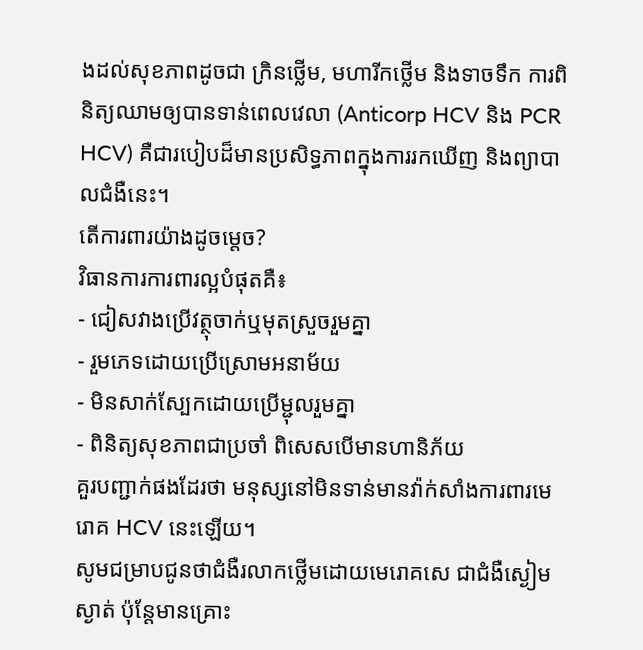ងដល់សុខភាពដូចជា ក្រិនថ្លើម, មហារីកថ្លើម និងទាចទឹក ការពិនិត្យឈាមឲ្យបានទាន់ពេលវេលា (Anticorp HCV និង PCR HCV) គឺជារបៀបដ៏មានប្រសិទ្ធភាពក្នុងការរកឃើញ និងព្យាបាលជំងឺនេះ។
តើការពារយ៉ាងដូចម្តេច?
វិធានការការពារល្អបំផុតគឺ៖
- ជៀសវាងប្រើវត្ថុចាក់ឬមុតស្រួចរួមគ្នា
- រួមភេទដោយប្រើស្រោមអនាម័យ
- មិនសាក់ស្បែកដោយប្រើម្ជុលរួមគ្នា
- ពិនិត្យសុខភាពជាប្រចាំ ពិសេសបើមានហានិភ័យ
គួរបញ្ជាក់ផងដែរថា មនុស្សនៅមិនទាន់មានវ៉ាក់សាំងការពារមេរោគ HCV នេះឡើយ។
សូមជម្រាបជូនថាជំងឺរលាកថ្លើមដោយមេរោគសេ ជាជំងឺស្ងៀមស្ងាត់ ប៉ុន្តែមានគ្រោះ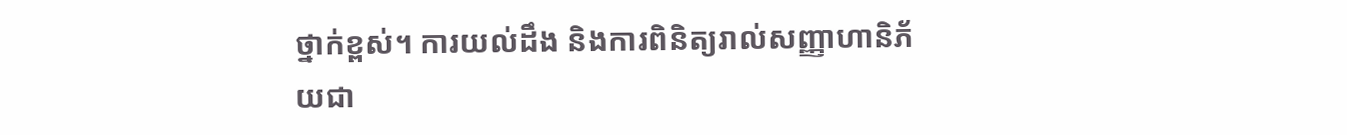ថ្នាក់ខ្ពស់។ ការយល់ដឹង និងការពិនិត្យរាល់សញ្ញាហានិភ័យជា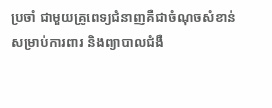ប្រចាំ ជាមួយគ្រូពេទ្យជំនាញគឺជាចំណុចសំខាន់សម្រាប់ការពារ និងព្យាបាលជំងឺ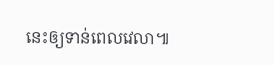នេះឲ្យទាន់ពេលវេលា៕